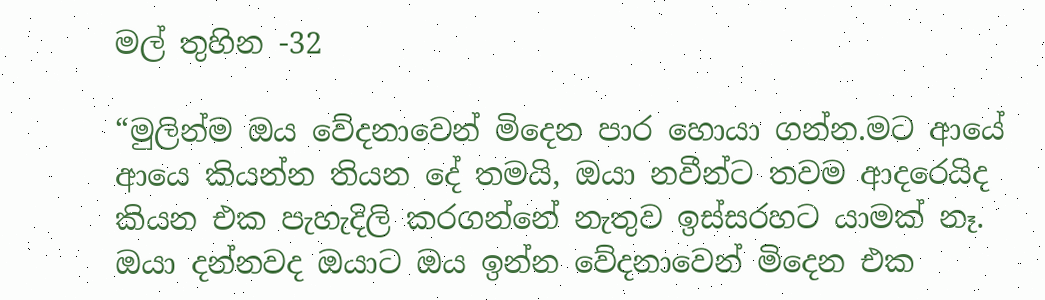මල් තුහින -32

“මුලින්ම ඔය වේදනාවෙන් මිදෙන පාර හොයා ගන්න.මට ආයේ ආයෙ කියන්න තියන දේ තමයි, ඔයා නවීන්ට තවම ආදරෙයිද කියන එක පැහැදිලි කරගන්නේ නැතුව ඉස්සරහට යාමක් නෑ. ඔයා දන්නවද ඔයාට ඔය ඉන්න වේදනාවෙන් මිදෙන එක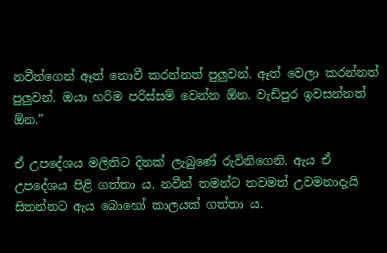නවීන්ගෙන් ඈත් නොවී කරන්නත් පුලුවන්. ඈත් වෙලා කරන්නත් පුලුවන්. ඔයා හරිම පරිස්සම් වෙන්න ඕන. වැඩිපුර ඉවසන්නත් ඕන.”

ඒ උපදේශය මලිතිට දිනක් ලැබුණේ රුවිනිගෙනි. ඇය ඒ උපදේශය පිළි ගත්තා ය. නවීන් තමන්ට තවමත් උවමනාදැයි සිතන්නට ඇය බොහෝ කාලයක් ගත්තා ය.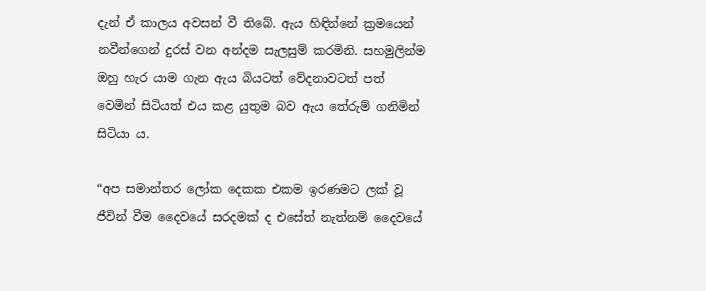දැන් ඒ කාලය අවසන් වී තිබේ. ඇය හිඳින්නේ ක්‍රමයෙන් නවීන්ගෙන් දුරස් වන අන්දම සැලසුම් කරමිනි. සහමුලින්ම ඔහු හැර යාම ගැන ඇය බියටත් වේදනාවටත් පත් වෙමින් සිටියත් එය කළ යුතුම බව ඇය තේරුම් ගනිමින් සිටියා ය.

“අප සමාන්තර ලෝක දෙකක එකම ඉරණමට ලක් වූ ජීවින් වීම දෛවයේ සරදමක් ද එසේත් නැත්නම් දෛවයේ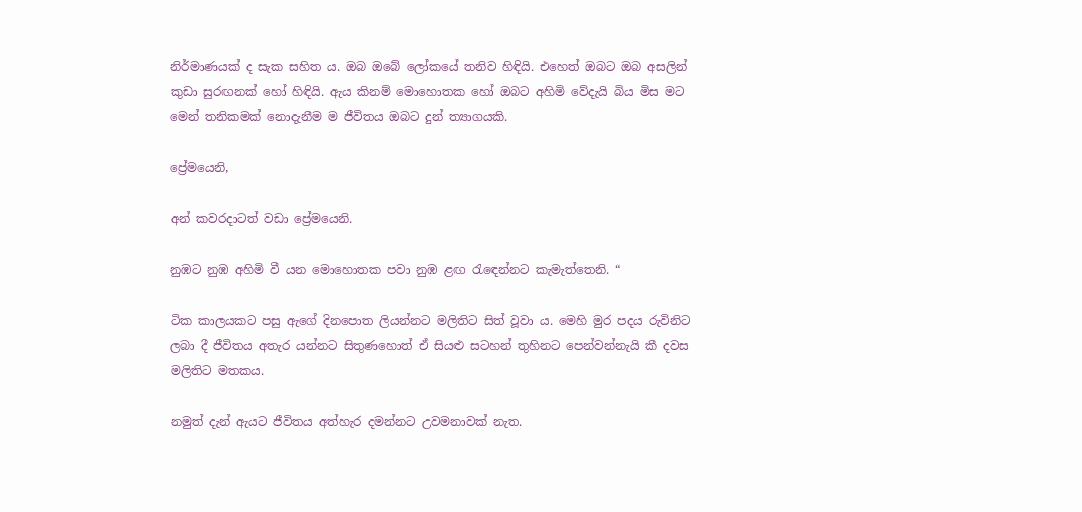නිර්මාණයක් ද සැක සහිත ය. ඔබ ඔබේ ලෝකයේ තනිව හිඳියි. එහෙත් ඔබට ඔබ අසලින් කුඩා සුරඟනක් හෝ හිඳියි. ඇය කිනම් මොහොතක හෝ ඔබට අහිමි වේදැයි බිය මිස මට මෙන් තනිකමක් නොදැනීම ම ජීවිතය ඔබට දුන් ත්‍යාගයකි.

ප්‍රේමයෙනි,

අන් කවරදාටත් වඩා ප්‍රේමයෙනි.

නුඹට නුඹ අහිමි වී යන මොහොතක පවා නුඹ ළඟ රැඳෙන්නට කැමැත්තෙනි. “

ටික කාලයකට පසු ඇගේ දිනපොත ලියන්නට මලිතිට සිත් වූවා ය. මෙහි මුර පදය රුවිනිට ලබා දී ජීවිතය අතැර යන්නට සිතුණහොත් ඒ සියළු සටහන් තුහිනට පෙන්වන්නැයි කී දවස මලිතිට මතකය.

නමුත් දැන් ඇයට ජීවිතය අත්හැර දමන්නට උවමනාවක් නැත.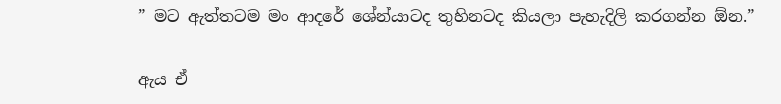” මට ඇත්තටම මං ආදරේ ශේන්යාටද තුහිනටද කියලා පැහැදිලි කරගන්න ඕන.”

ඇය ඒ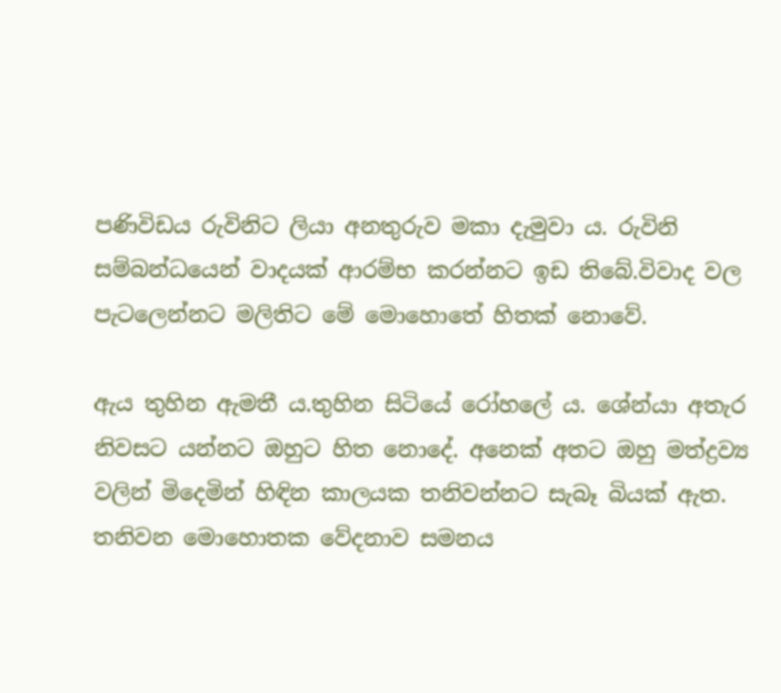පණිවිඩය රුවිනිට ලියා අනතුරුව මකා දැමුවා ය. රුවිනි සම්බන්ධයෙන් වාදයක් ආරම්භ කරන්නට ඉඩ තිබේ.විවාද වල පැටලෙන්නට මලිතිට මේ මොහොතේ හිතක් නොවේ.

ඇය තුහින ඇමතී ය.තුහින සිටියේ රෝහලේ ය. ශේන්යා අතැර නිවසට යන්නට ඔහුට හිත නොදේ. අනෙක් අතට ඔහු මත්ද්‍රව්‍ය වලින් මිදෙමින් හිඳින කාලයක තනිවන්නට සැබෑ බියක් ඇත. තනිවන මොහොතක වේදනාව සමනය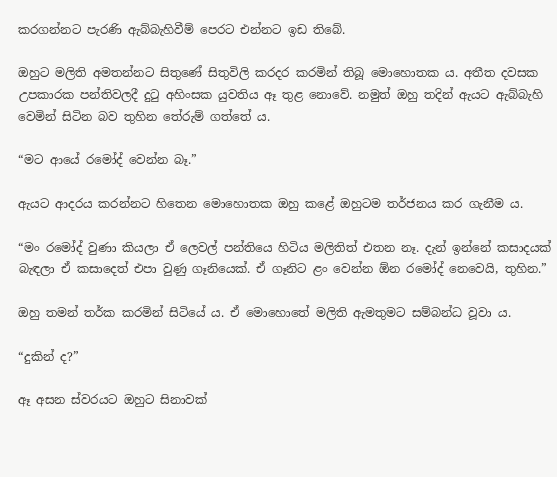කරගන්නට පැරණි ඇබ්බැහිවීම් පෙරට එන්නට ඉඩ තිබේ.

ඔහුට මලිති අමතන්නට සිතුණේ සිතුවිලි කරදර කරමින් තිබූ මොහොතක ය. අතීත දවසක උපකාරක පන්තිවලදී දුටු අහිංසක යුවතිය ඈ තුළ නොවේ. නමුත් ඔහු තදින් ඇයට ඇබ්බැහි වෙමින් සිටින බව තුහින තේරුම් ගත්තේ ය.

“මට ආයේ රමෝද් වෙන්න බෑ.”

ඇයට ආදරය කරන්නට හිතෙන මොහොතක ඔහු කළේ ඔහුටම තර්ජනය කර ගැනීම ය.

“මං රමෝද් වුණා කියලා ඒ ලෙවල් පන්තියෙ හිටිය මලිතිත් එතන නෑ. දැන් ඉන්නේ කසාදයක් බැඳලා ඒ කසාදෙත් එපා වුණු ගෑනියෙක්. ඒ ගෑනිට ළං වෙන්න ඕන රමෝද් නෙවෙයි, තුහින.”

ඔහු තමන් තර්ක කරමින් සිටියේ ය. ඒ මොහොතේ මලිති ඇමතුමට සම්බන්ධ වූවා ය.

“දුකින් ද?”

ඈ අසන ස්වරයට ඔහුට සිනාවක්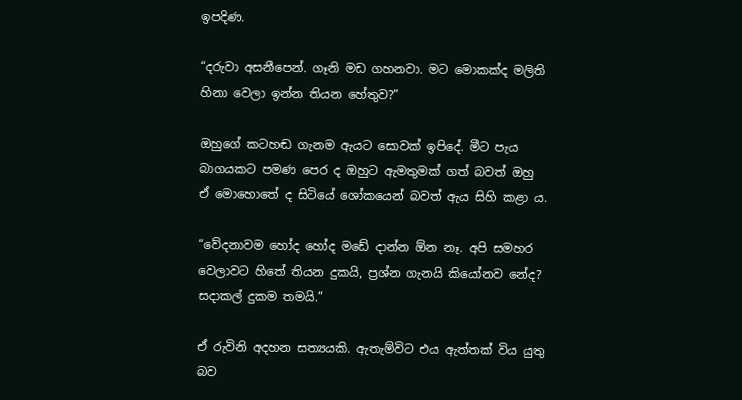ඉපදිණ.

“දරුවා අසනීපෙන්. ගෑනි මඩ ගහනවා. මට මොකක්ද මලිති හිනා වෙලා ඉන්න තියන හේතුව?”

ඔහුගේ කටහඬ ගැනම ඇයට සොවක් ඉපිදේ. මීට පැය බාගයකට පමණ පෙර ද ඔහුට ඇමතුමක් ගත් බවත් ඔහු ඒ මොහොතේ ද සිටියේ ශෝකයෙන් බවත් ඇය සිහි කළා ය.

“වේදනාවම හෝද හෝද මඩේ දාන්න ඕන නෑ. අපි සමහර වෙලාවට හිතේ තියන දුකයි, ප්‍රශ්න ගැනයි කියෝනව නේද? සදාකල් දුකම තමයි.”

ඒ රුවිනි අදහන සත්‍යයකි. ඇතැම්විට එය ඇත්තක් විය යුතු බව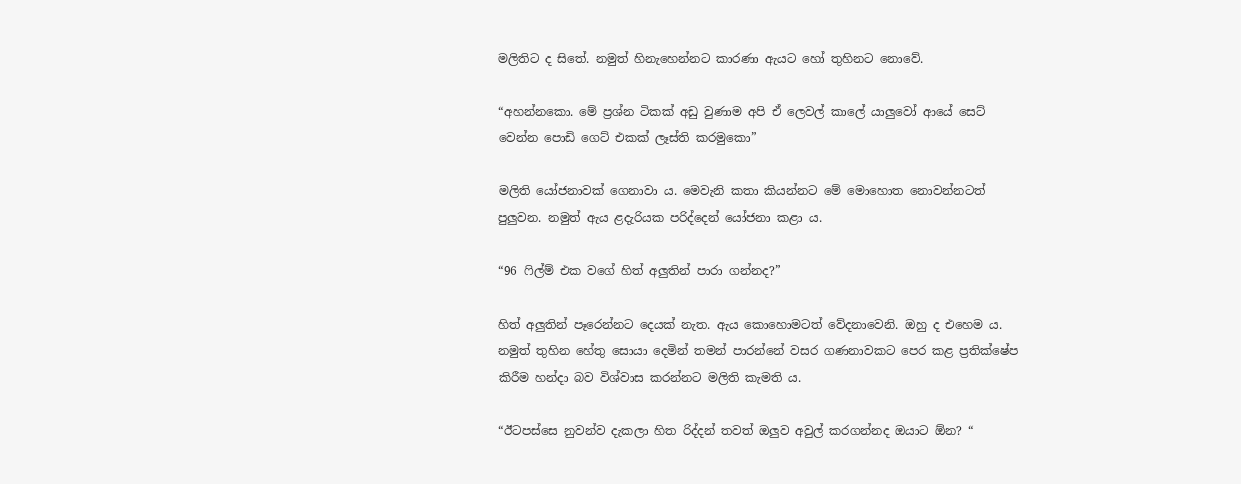මලිතිට ද සිතේ. නමුත් හිනැහෙන්නට කාරණා ඇයට හෝ තුහිනට නොවේ.

“අහන්නකො. මේ ප්‍රශ්න ටිකක් අඩු වුණාම අපි ඒ ලෙවල් කාලේ යාලුවෝ ආයේ සෙට් වෙන්න පොඩි ගෙට් එකක් ලෑස්ති කරමුකො”

මලිති යෝජනාවක් ගෙනාවා ය. මෙවැනි කතා කියන්නට මේ මොහොත නොවන්නටත් පුලුවන. නමුත් ඇය ළදැරියක පරිද්දෙන් යෝජනා කළා ය.

“96 ෆිල්ම් එක වගේ හිත් අලුතින් පාරා ගන්නද?”

හිත් අලුතින් පෑරෙන්නට දෙයක් නැත. ඇය කොහොමටත් වේදනාවෙනි. ඔහු ද එහෙම ය. නමුත් තුහින හේතු සොයා දෙමින් තමන් පාරන්නේ වසර ගණනාවකට පෙර කළ ප්‍රතික්ෂේප කිරීම හන්දා බව විශ්වාස කරන්නට මලිති කැමති ය.

“ඊටපස්සෙ නුවන්ව දැකලා හිත රිද්දන් තවත් ඔලුව අවුල් කරගන්නද ඔයාට ඕන? “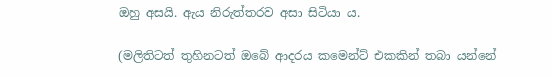ඔහු අසයි. ඇය නිරුත්තරව අසා සිටියා ය.

(මලිතිටත් තුහිනටත් ඔබේ ආදරය කමෙන්ට් එකකින් තබා යන්නේ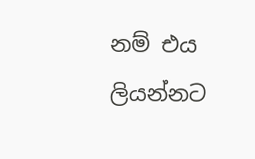නම් එය ලියන්නට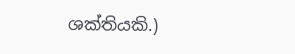ශක්තියකි.)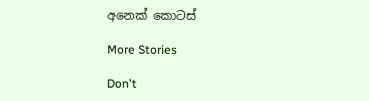අනෙක් කොටස්

More Stories

Don't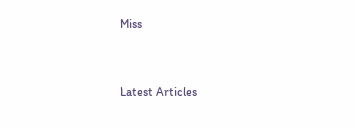Miss


Latest Articles